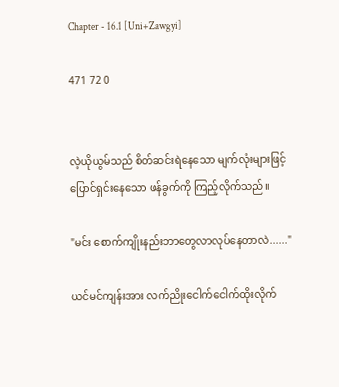Chapter - 16.1 [Uni+Zawgyi]

471 72 0


လဲ့ယိုယွမ်သည် စိတ်ဆင်းရဲနေသော မျက်လုံးများဖြင့် ပြောင်ရှင်းနေသော ဖန်ခွက်ကို ကြည့်လိုက်သည်။

"မင်း စောက်ကျိုးနည်းဘာတွေလာလုပ်နေတာလဲ......"

ယင်မင်ကျန်းအား လက်ညိုးငေါက်ငေါက်ထိုးလိုက်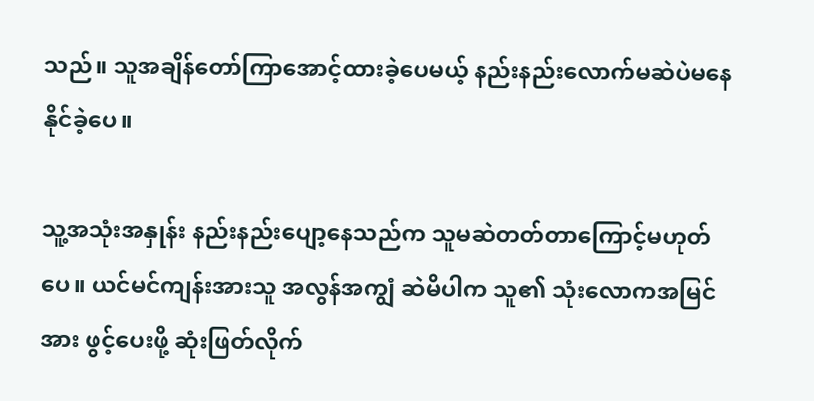သည်။ သူအချိန်တော်ကြာအောင့်ထားခဲ့ပေမယ့် နည်းနည်းလောက်မဆဲပဲမနေနိုင်ခဲ့ပေ။

သူ့အသုံးအနှုန်း နည်းနည်းပျော့နေသည်က သူမဆဲတတ်တာကြောင့်မဟုတ်ပေ။ ယင်မင်ကျန်းအားသူ အလွန်အကျွံ ဆဲမိပါက သူ၏ သုံးလောကအမြင်အား ဖွင့်ပေးဖို့ ဆုံးဖြတ်လိုက်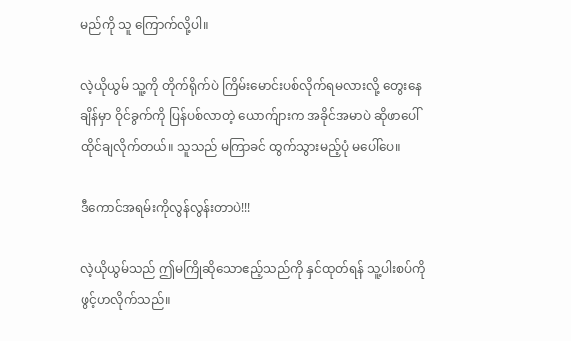မည်ကို သူ ကြောက်လို့ပါ။

လဲ့ယိုယွမ် သူ့ကို တိုက်ရိုက်ပဲ ကြိမ်းမောင်းပစ်လိုက်ရမလားလို့ တွေးနေချိန်မှာ ဝိုင်ခွက်ကို ပြန်ပစ်လာတဲ့ ယောက်ျားက အခိုင်အမာပဲ ဆိုဖာ‌‌ပေါ်ထိုင်ချလိုက်တယ်။ သူသည် မကြာခင် ထွက်သွားမည့်ပုံ မပေါ်ပေ။

ဒီကောင်အရမ်းကိုလွန်လွန်းတာပဲ!!!

လဲ့ယိုယွမ်သည် ဤမကြိုဆိုသောဧည့်သည်ကို နှင်ထုတ်ရန် သူ့ပါးစပ်ကိုဖွင့်ဟလိုက်သည်။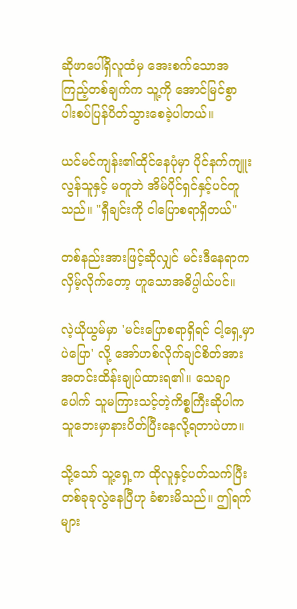ဆိုဖာပေါ်ရှိလူထံမှ အေးစက်သောအကြည့်တစ်ချက်က သူ့ကို အောင်မြင်စွာ ပါးစပ်ပြန်ပိတ်သွားစေခဲ့ပါတယ်။

ယင်မင်ကျန်း၏ထိုင်နေပုံမှာ ပိုင်နက်ကျူးလွန်သူနှင့် မတူဘဲ အိမ်ပိုင်ရှင်နှင့်ပင်တူသည်။ "ရှီချင်းကို ငါပြောစရာရှိတယ်"

တစ်နည်းအားဖြင့်ဆိုလျှင် မင်းဒီနေရာကလှိမ့်လိုက်တော့ ဟူသောအဓိပ္ပါယ်ပင်။

လဲ့ယိုယွမ်မှာ 'မင်းပြောစရာရှိရင် ငါ့ရှေ့မှာပဲပြော' လို့ အော်ဟစ်လိုက်ချင်စိတ်အား အတင်းထိန်းချုပ်ထားရ၏။ သေချာပေါက် သူမကြားသင့်တဲ့ကိစ္စကြီးဆိုပါက သူဘေးမှာနားပိတ်ပြီးနေလို့ရတာပဲဟာ။

သို့သော် သူ့ရှေ့က ထိုလူနှင့်ပတ်သက်ပြီး တစ်ခုခုလွဲနေပြီဟု ခံစားမိသည်။ ဤရက်များ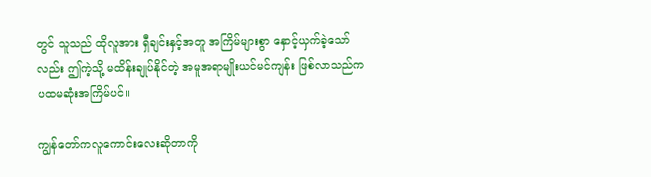တွင် သူသည် ထိုလူအား ရှီချင်းနှင့်အတူ အကြိမ်များစွာ နှောင့်ယှက်ခဲ့သော်လည်း ဤကဲ့သို့ မထိန်းချုပ်နိုင်တဲ့ အမူအရာမျိုးယင်မင်ကျန်း ဖြစ်လာသည်က ပထမဆုံးအကြိမ်ပင်။

ကျွန်တော်ကလူကောင်းလေးဆိုတာကို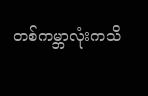တစ်ကမ္ဘာလုံးကသိ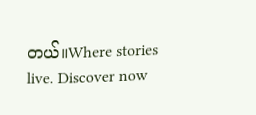တယ်။Where stories live. Discover now